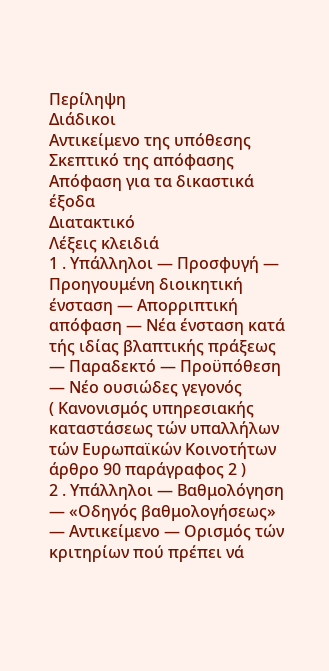Περίληψη
Διάδικοι
Αντικείμενο της υπόθεσης
Σκεπτικό της απόφασης
Απόφαση για τα δικαστικά έξοδα
Διατακτικό
Λέξεις κλειδιά
1 . Υπάλληλοι — Προσφυγή — Προηγουμένη διοικητική ένσταση — Απορριπτική απόφαση — Νέα ένσταση κατά τής ιδίας βλαπτικής πράξεως — Παραδεκτό — Προϋπόθεση — Νέο ουσιώδες γεγονός
( Κανονισμός υπηρεσιακής καταστάσεως τών υπαλλήλων τών Ευρωπαϊκών Κοινοτήτων άρθρο 90 παράγραφος 2 )
2 . Υπάλληλοι — Βαθμολόγηση — «Οδηγός βαθμολογήσεως» — Αντικείμενο — Ορισμός τών κριτηρίων πού πρέπει νά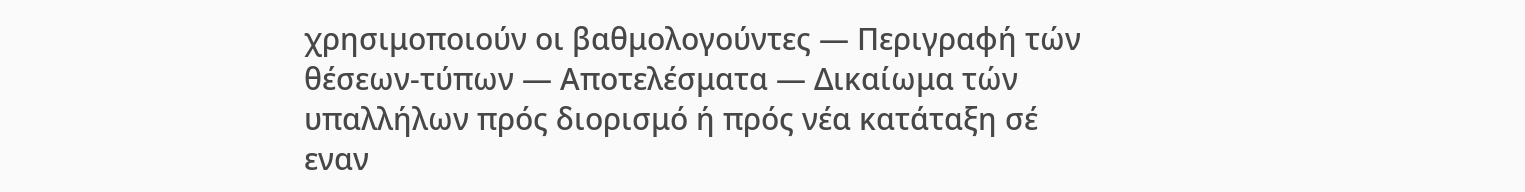χρησιμοποιούν οι βαθμολογούντες — Περιγραφή τών θέσεων-τύπων — Αποτελέσματα — Δικαίωμα τών υπαλλήλων πρός διορισμό ή πρός νέα κατάταξη σέ εναν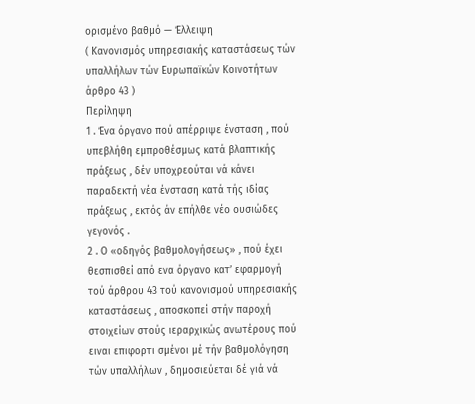ορισμένο βαθμό — Έλλειψη
( Κανονισμός υπηρεσιακής καταστάσεως τών υπαλλήλων τών Ευρωπαϊκών Κοινοτήτων άρθρο 43 )
Περίληψη
1 . Ένα όργανο πού απέρριψε ένσταση , πού υπεβλήθη εμπροθέσμως κατά βλαπτικής πράξεως , δέν υποχρεούται νά κάνει παραδεκτή νέα ένσταση κατά τής ιδίας πράξεως , εκτός άν επήλθε νέο ουσιώδες γεγονός .
2 . Ο «οδηγός βαθμολογήσεως» , πού έχει θεσπισθεί από ενα όργανο κατ’ εφαρμογή τού άρθρου 43 τού κανονισμού υπηρεσιακής καταστάσεως , αποσκοπεί στήν παροχή στοιχείων στούς ιεραρχικώς ανωτέρους πού ειναι επιφορτι σμένοι μέ τήν βαθμολόγηση τών υπαλλήλων , δημοσιεύεται δέ γιά νά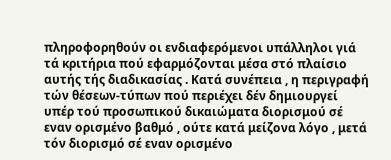πληροφορηθούν οι ενδιαφερόμενοι υπάλληλοι γιά τά κριτήρια πού εφαρμόζονται μέσα στό πλαίσιο αυτής τής διαδικασίας . Κατά συνέπεια , η περιγραφή τών θέσεων-τύπων πού περιέχει δέν δημιουργεί υπέρ τού προσωπικού δικαιώματα διορισμού σέ εναν ορισμένο βαθμό , ούτε κατά μείζονα λόγο , μετά τόν διορισμό σέ εναν ορισμένο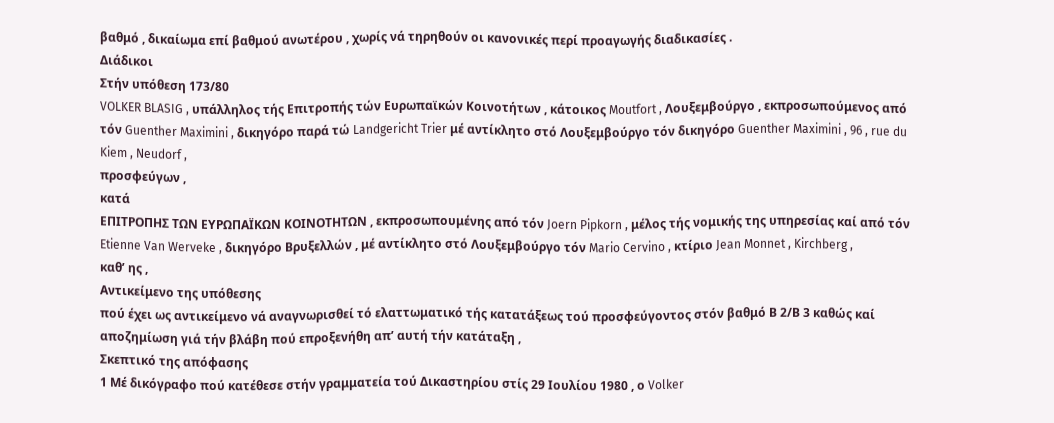βαθμό , δικαίωμα επί βαθμού ανωτέρου , χωρίς νά τηρηθούν οι κανονικές περί προαγωγής διαδικασίες .
Διάδικοι
Στήν υπόθεση 173/80
VOLKER BLASIG , υπάλληλος τής Επιτροπής τών Ευρωπαϊκών Κοινοτήτων , κάτοικος Moutfort , Λουξεμβούργο , εκπροσωπούμενος από τόν Guenther Maximini , δικηγόρο παρά τώ Landgericht Trier μέ αντίκλητο στό Λουξεμβούργο τόν δικηγόρο Guenther Maximini , 96 , rue du Kiem , Neudorf ,
προσφεύγων ,
κατά
ΕΠΙΤΡΟΠΗΣ ΤΩΝ ΕΥΡΩΠΑΪΚΩΝ ΚΟΙΝΟΤΗΤΩΝ , εκπροσωπουμένης από τόν Joern Pipkorn , μέλος τής νομικής της υπηρεσίας καί από τόν Etienne Van Werveke , δικηγόρο Βρυξελλών , μέ αντίκλητο στό Λουξεμβούργο τόν Mario Cervino , κτίριο Jean Monnet , Kirchberg ,
καθ’ ης ,
Αντικείμενο της υπόθεσης
πού έχει ως αντικείμενο νά αναγνωρισθεί τό ελαττωματικό τής κατατάξεως τού προσφεύγοντος στόν βαθμό Β 2/Β 3 καθώς καί αποζημίωση γιά τήν βλάβη πού επροξενήθη απ’ αυτή τήν κατάταξη ,
Σκεπτικό της απόφασης
1 Μέ δικόγραφο πού κατέθεσε στήν γραμματεία τού Δικαστηρίου στίς 29 Ιουλίου 1980 , ο Volker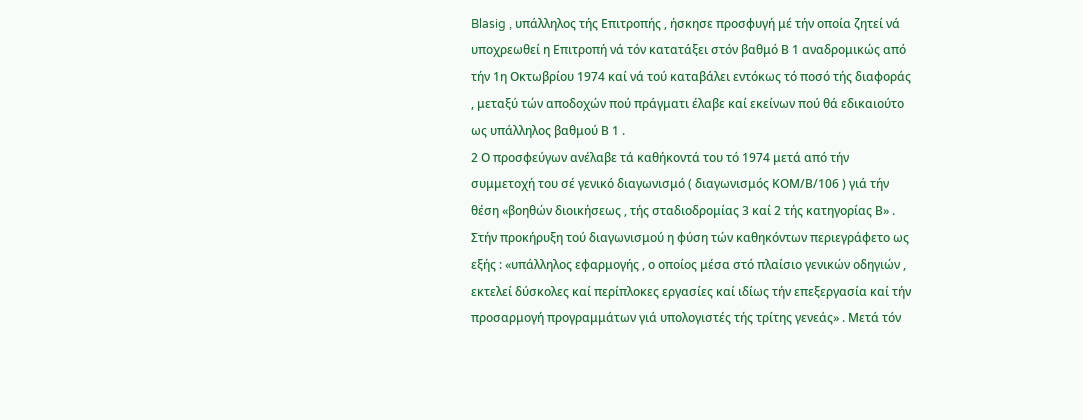Blasig , υπάλληλος τής Επιτροπής , ήσκησε προσφυγή μέ τήν οποία ζητεί νά υποχρεωθεί η Επιτροπή νά τόν κατατάξει στόν βαθμό Β 1 αναδρομικώς από τήν 1η Οκτωβρίου 1974 καί νά τού καταβάλει εντόκως τό ποσό τής διαφοράς , μεταξύ τών αποδοχών πού πράγματι έλαβε καί εκείνων πού θά εδικαιούτο ως υπάλληλος βαθμού Β 1 .
2 Ο προσφεύγων ανέλαβε τά καθήκοντά του τό 1974 μετά από τήν συμμετοχή του σέ γενικό διαγωνισμό ( διαγωνισμός ΚΟΜ/Β/106 ) γιά τήν θέση «βοηθών διοικήσεως , τής σταδιοδρομίας 3 καί 2 τής κατηγορίας Β» . Στήν προκήρυξη τού διαγωνισμού η φύση τών καθηκόντων περιεγράφετο ως εξής : «υπάλληλος εφαρμογής , ο οποίος μέσα στό πλαίσιο γενικών οδηγιών , εκτελεί δύσκολες καί περίπλοκες εργασίες καί ιδίως τήν επεξεργασία καί τήν προσαρμογή προγραμμάτων γιά υπολογιστές τής τρίτης γενεάς» . Μετά τόν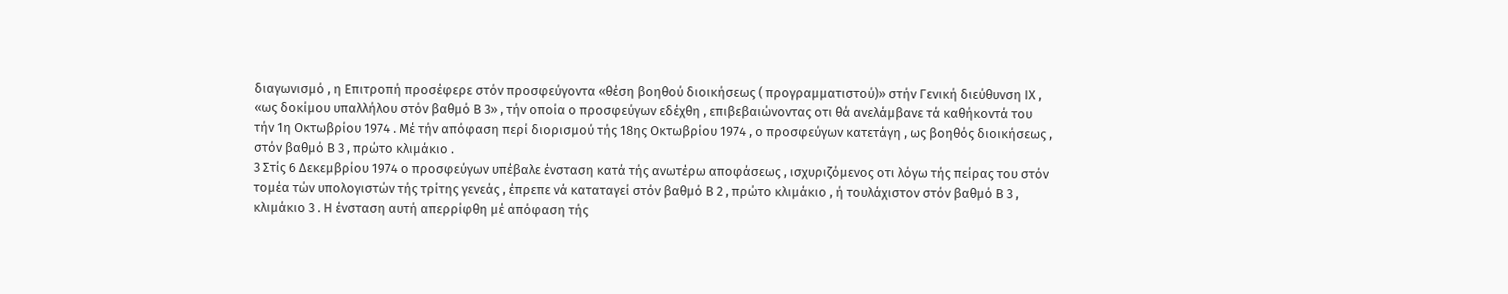διαγωνισμό , η Επιτροπή προσέφερε στόν προσφεύγοντα «θέση βοηθού διοικήσεως ( προγραμματιστού)» στήν Γενική διεύθυνση ΙΧ , «ως δοκίμου υπαλλήλου στόν βαθμό Β 3» , τήν οποία ο προσφεύγων εδέχθη , επιβεβαιώνοντας οτι θά ανελάμβανε τά καθήκοντά του τήν 1η Οκτωβρίου 1974 . Μέ τήν απόφαση περί διορισμού τής 18ης Οκτωβρίου 1974 , ο προσφεύγων κατετάγη , ως βοηθός διοικήσεως , στόν βαθμό Β 3 , πρώτο κλιμάκιο .
3 Στίς 6 Δεκεμβρίου 1974 ο προσφεύγων υπέβαλε ένσταση κατά τής ανωτέρω αποφάσεως , ισχυριζόμενος οτι λόγω τής πείρας του στόν τομέα τών υπολογιστών τής τρίτης γενεάς , έπρεπε νά καταταγεί στόν βαθμό Β 2 , πρώτο κλιμάκιο , ή τουλάχιστον στόν βαθμό Β 3 , κλιμάκιο 3 . Η ένσταση αυτή απερρίφθη μέ απόφαση τής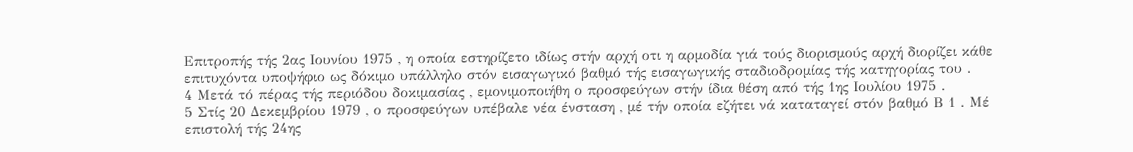Επιτροπής τής 2ας Ιουνίου 1975 , η οποία εστηρίζετο ιδίως στήν αρχή οτι η αρμοδία γιά τούς διορισμούς αρχή διορίζει κάθε επιτυχόντα υποψήφιο ως δόκιμο υπάλληλο στόν εισαγωγικό βαθμό τής εισαγωγικής σταδιοδρομίας τής κατηγορίας του .
4 Μετά τό πέρας τής περιόδου δοκιμασίας , εμονιμοποιήθη ο προσφεύγων στήν ίδια θέση από τής 1ης Ιουλίου 1975 .
5 Στίς 20 Δεκεμβρίου 1979 , ο προσφεύγων υπέβαλε νέα ένσταση , μέ τήν οποία εζήτει νά καταταγεί στόν βαθμό Β 1 . Μέ επιστολή τής 24ης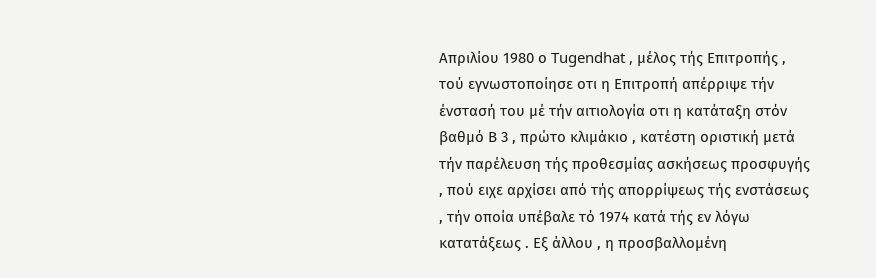Απριλίου 1980 ο Tugendhat , μέλος τής Επιτροπής , τού εγνωστοποίησε οτι η Επιτροπή απέρριψε τήν ένστασή του μέ τήν αιτιολογία οτι η κατάταξη στόν βαθμό Β 3 , πρώτο κλιμάκιο , κατέστη οριστική μετά τήν παρέλευση τής προθεσμίας ασκήσεως προσφυγής , πού ειχε αρχίσει από τής απορρίψεως τής ενστάσεως , τήν οποία υπέβαλε τό 1974 κατά τής εν λόγω κατατάξεως . Εξ άλλου , η προσβαλλομένη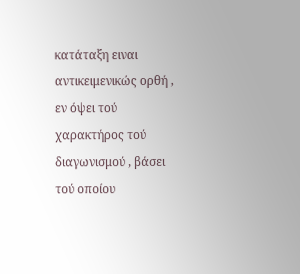κατάταξη ειναι αντικειμενικώς ορθή , εν όψει τού χαρακτήρος τού διαγωνισμού , βάσει τού οποίου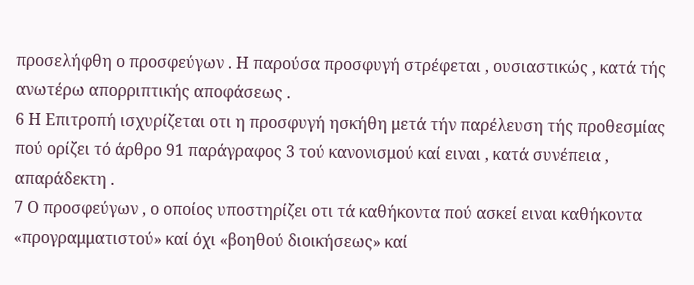προσελήφθη ο προσφεύγων . Η παρούσα προσφυγή στρέφεται , ουσιαστικώς , κατά τής ανωτέρω απορριπτικής αποφάσεως .
6 Η Επιτροπή ισχυρίζεται οτι η προσφυγή ησκήθη μετά τήν παρέλευση τής προθεσμίας πού ορίζει τό άρθρο 91 παράγραφος 3 τού κανονισμού καί ειναι , κατά συνέπεια , απαράδεκτη .
7 Ο προσφεύγων , ο οποίος υποστηρίζει οτι τά καθήκοντα πού ασκεί ειναι καθήκοντα «προγραμματιστού» καί όχι «βοηθού διοικήσεως» καί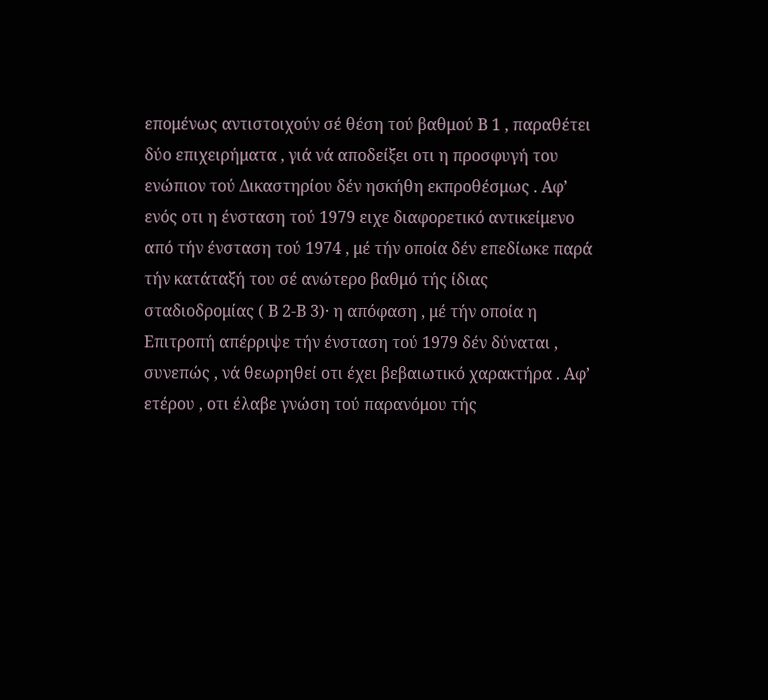επομένως αντιστοιχούν σέ θέση τού βαθμού Β 1 , παραθέτει δύο επιχειρήματα , γιά νά αποδείξει οτι η προσφυγή του ενώπιον τού Δικαστηρίου δέν ησκήθη εκπροθέσμως . Αφ’ ενός οτι η ένσταση τού 1979 ειχε διαφορετικό αντικείμενο από τήν ένσταση τού 1974 , μέ τήν οποία δέν επεδίωκε παρά τήν κατάταξή του σέ ανώτερο βαθμό τής ίδιας σταδιοδρομίας ( Β 2-Β 3)· η απόφαση , μέ τήν οποία η Επιτροπή απέρριψε τήν ένσταση τού 1979 δέν δύναται , συνεπώς , νά θεωρηθεί οτι έχει βεβαιωτικό χαρακτήρα . Αφ’ ετέρου , οτι έλαβε γνώση τού παρανόμου τής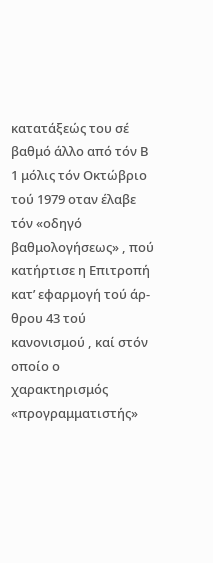κατατάξεώς του σέ βαθμό άλλο από τόν Β 1 μόλις τόν Οκτώβριο τού 1979 οταν έλαβε τόν «οδηγό βαθμολογήσεως» , πού κατήρτισε η Επιτροπή κατ’ εφαρμογή τού άρ- θρου 43 τού κανονισμού , καί στόν οποίο ο χαρακτηρισμός «προγραμματιστής»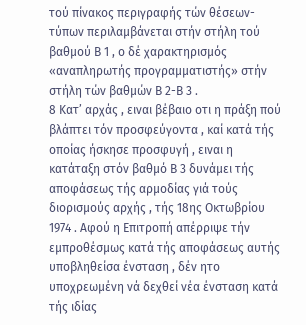τού πίνακος περιγραφής τών θέσεων-τύπων περιλαμβάνεται στήν στήλη τού βαθμού Β 1 , ο δέ χαρακτηρισμός «αναπληρωτής προγραμματιστής» στήν στήλη τών βαθμών Β 2-Β 3 .
8 Κατ’ αρχάς , ειναι βέβαιο οτι η πράξη πού βλάπτει τόν προσφεύγοντα , καί κατά τής οποίας ήσκησε προσφυγή , ειναι η κατάταξη στόν βαθμό Β 3 δυνάμει τής αποφάσεως τής αρμοδίας γιά τούς διορισμούς αρχής , τής 18ης Οκτωβρίου 1974 . Αφού η Επιτροπή απέρριψε τήν εμπροθέσμως κατά τής αποφάσεως αυτής υποβληθείσα ένσταση , δέν ητο υποχρεωμένη νά δεχθεί νέα ένσταση κατά τής ιδίας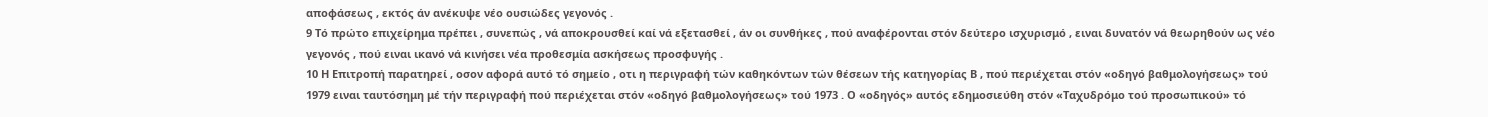αποφάσεως , εκτός άν ανέκυψε νέο ουσιώδες γεγονός .
9 Τό πρώτο επιχείρημα πρέπει , συνεπώς , νά αποκρουσθεί καί νά εξετασθεί , άν οι συνθήκες , πού αναφέρονται στόν δεύτερο ισχυρισμό , ειναι δυνατόν νά θεωρηθούν ως νέο γεγονός , πού ειναι ικανό νά κινήσει νέα προθεσμία ασκήσεως προσφυγής .
10 Η Επιτροπή παρατηρεί , οσον αφορά αυτό τό σημείο , οτι η περιγραφή τών καθηκόντων τών θέσεων τής κατηγορίας Β , πού περιέχεται στόν «οδηγό βαθμολογήσεως» τού 1979 ειναι ταυτόσημη μέ τήν περιγραφή πού περιέχεται στόν «οδηγό βαθμολογήσεως» τού 1973 . Ο «οδηγός» αυτός εδημοσιεύθη στόν «Ταχυδρόμο τού προσωπικού» τό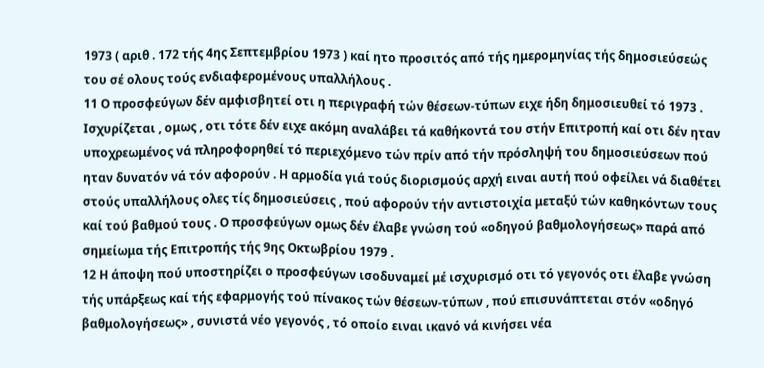1973 ( αριθ . 172 τής 4ης Σεπτεμβρίου 1973 ) καί ητο προσιτός από τής ημερομηνίας τής δημοσιεύσεώς του σέ ολους τούς ενδιαφερομένους υπαλλήλους .
11 Ο προσφεύγων δέν αμφισβητεί οτι η περιγραφή τών θέσεων-τύπων ειχε ήδη δημοσιευθεί τό 1973 . Ισχυρίζεται , ομως , οτι τότε δέν ειχε ακόμη αναλάβει τά καθήκοντά του στήν Επιτροπή καί οτι δέν ηταν υποχρεωμένος νά πληροφορηθεί τό περιεχόμενο τών πρίν από τήν πρόσληψή του δημοσιεύσεων πού ηταν δυνατόν νά τόν αφορούν . Η αρμοδία γιά τούς διορισμούς αρχή ειναι αυτή πού οφείλει νά διαθέτει στούς υπαλλήλους ολες τίς δημοσιεύσεις , πού αφορούν τήν αντιστοιχία μεταξύ τών καθηκόντων τους καί τού βαθμού τους . Ο προσφεύγων ομως δέν έλαβε γνώση τού «οδηγού βαθμολογήσεως» παρά από σημείωμα τής Επιτροπής τής 9ης Οκτωβρίου 1979 .
12 Η άποψη πού υποστηρίζει ο προσφεύγων ισοδυναμεί μέ ισχυρισμό οτι τό γεγονός οτι έλαβε γνώση τής υπάρξεως καί τής εφαρμογής τού πίνακος τών θέσεων-τύπων , πού επισυνάπτεται στόν «οδηγό βαθμολογήσεως» , συνιστά νέο γεγονός , τό οποίο ειναι ικανό νά κινήσει νέα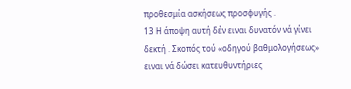προθεσμία ασκήσεως προσφυγής .
13 Η άποψη αυτή δέν ειναι δυνατόν νά γίνει δεκτή . Σκοπός τού «οδηγού βαθμολογήσεως» ειναι νά δώσει κατευθυντήριες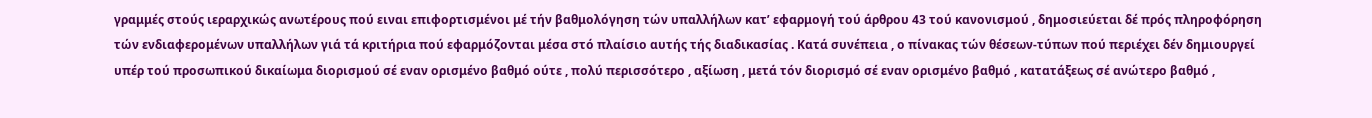γραμμές στούς ιεραρχικώς ανωτέρους πού ειναι επιφορτισμένοι μέ τήν βαθμολόγηση τών υπαλλήλων κατ’ εφαρμογή τού άρθρου 43 τού κανονισμού , δημοσιεύεται δέ πρός πληροφόρηση τών ενδιαφερομένων υπαλλήλων γιά τά κριτήρια πού εφαρμόζονται μέσα στό πλαίσιο αυτής τής διαδικασίας . Κατά συνέπεια , ο πίνακας τών θέσεων-τύπων πού περιέχει δέν δημιουργεί υπέρ τού προσωπικού δικαίωμα διορισμού σέ εναν ορισμένο βαθμό ούτε , πολύ περισσότερο , αξίωση , μετά τόν διορισμό σέ εναν ορισμένο βαθμό , κατατάξεως σέ ανώτερο βαθμό ,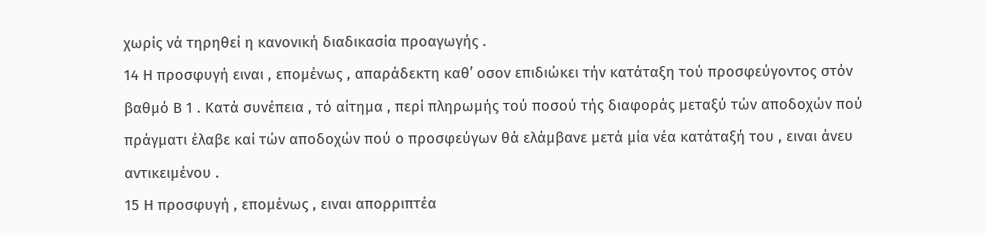χωρίς νά τηρηθεί η κανονική διαδικασία προαγωγής .
14 Η προσφυγή ειναι , επομένως , απαράδεκτη καθ’ οσον επιδιώκει τήν κατάταξη τού προσφεύγοντος στόν βαθμό Β 1 . Κατά συνέπεια , τό αίτημα , περί πληρωμής τού ποσού τής διαφοράς μεταξύ τών αποδοχών πού πράγματι έλαβε καί τών αποδοχών πού ο προσφεύγων θά ελάμβανε μετά μία νέα κατάταξή του , ειναι άνευ αντικειμένου .
15 Η προσφυγή , επομένως , ειναι απορριπτέα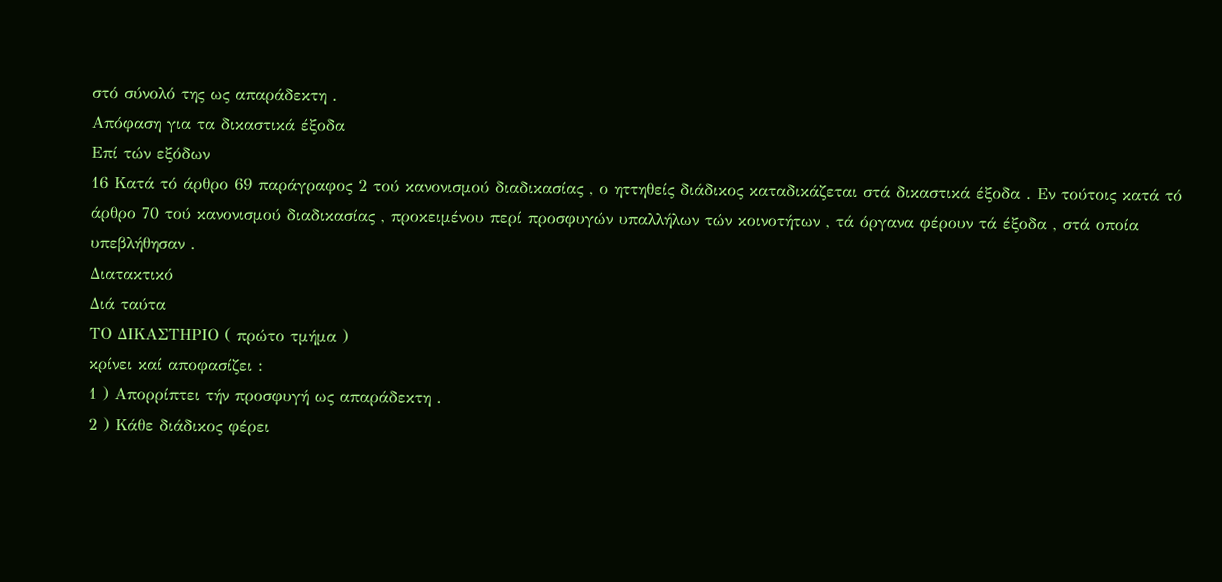στό σύνολό της ως απαράδεκτη .
Απόφαση για τα δικαστικά έξοδα
Επί τών εξόδων
16 Κατά τό άρθρο 69 παράγραφος 2 τού κανονισμού διαδικασίας , ο ηττηθείς διάδικος καταδικάζεται στά δικαστικά έξοδα . Εν τούτοις κατά τό άρθρο 70 τού κανονισμού διαδικασίας , προκειμένου περί προσφυγών υπαλλήλων τών κοινοτήτων , τά όργανα φέρουν τά έξοδα , στά οποία υπεβλήθησαν .
Διατακτικό
Διά ταύτα
ΤΟ ΔΙΚΑΣΤΗΡΙΟ ( πρώτο τμήμα )
κρίνει καί αποφασίζει :
1 ) Απορρίπτει τήν προσφυγή ως απαράδεκτη .
2 ) Κάθε διάδικος φέρει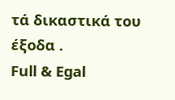τά δικαστικά του έξοδα .
Full & Egal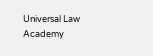Universal Law Academy